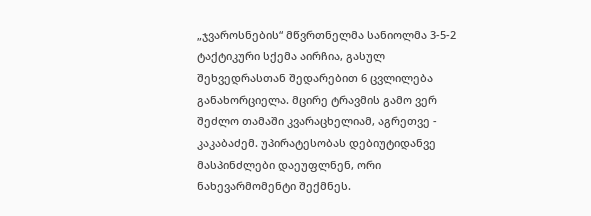„ჯვაროსნების“ მწვრთნელმა სანიოლმა 3-5-2 ტაქტიკური სქემა აირჩია, გასულ შეხვედრასთან შედარებით 6 ცვლილება განახორციელა. მცირე ტრავმის გამო ვერ შეძლო თამაში კვარაცხელიამ, აგრეთვე - კაკაბაძემ. უპირატესობას დებიუტიდანვე მასპინძლები დაეუფლნენ, ორი ნახევარმომენტი შექმნეს.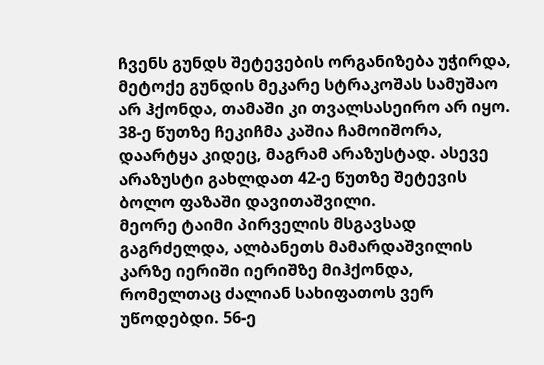ჩვენს გუნდს შეტევების ორგანიზება უჭირდა, მეტოქე გუნდის მეკარე სტრაკოშას სამუშაო არ ჰქონდა, თამაში კი თვალსასეირო არ იყო. 38-ე წუთზე ჩეკიჩმა კაშია ჩამოიშორა, დაარტყა კიდეც, მაგრამ არაზუსტად. ასევე არაზუსტი გახლდათ 42-ე წუთზე შეტევის ბოლო ფაზაში დავითაშვილი.
მეორე ტაიმი პირველის მსგავსად გაგრძელდა, ალბანეთს მამარდაშვილის კარზე იერიში იერიშზე მიჰქონდა, რომელთაც ძალიან სახიფათოს ვერ უწოდებდი. 56-ე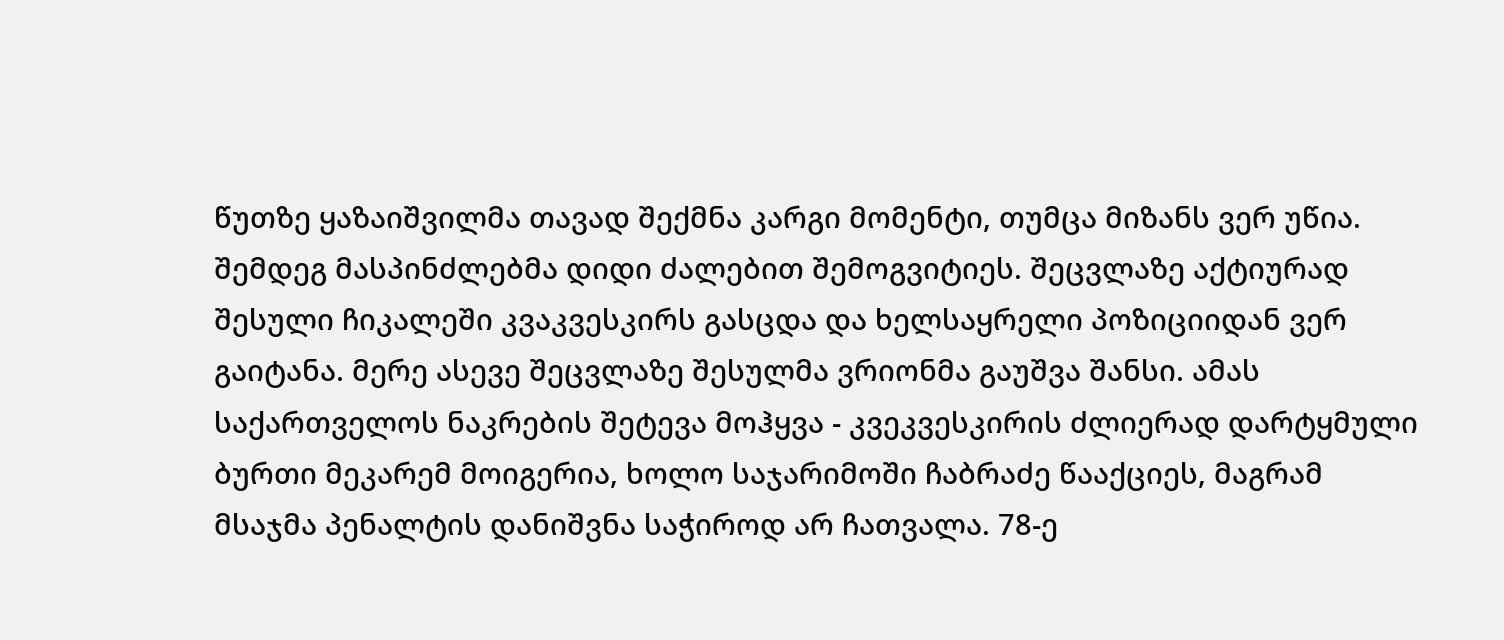წუთზე ყაზაიშვილმა თავად შექმნა კარგი მომენტი, თუმცა მიზანს ვერ უწია. შემდეგ მასპინძლებმა დიდი ძალებით შემოგვიტიეს. შეცვლაზე აქტიურად შესული ჩიკალეში კვაკვესკირს გასცდა და ხელსაყრელი პოზიციიდან ვერ გაიტანა. მერე ასევე შეცვლაზე შესულმა ვრიონმა გაუშვა შანსი. ამას საქართველოს ნაკრების შეტევა მოჰყვა - კვეკვესკირის ძლიერად დარტყმული ბურთი მეკარემ მოიგერია, ხოლო საჯარიმოში ჩაბრაძე წააქციეს, მაგრამ მსაჯმა პენალტის დანიშვნა საჭიროდ არ ჩათვალა. 78-ე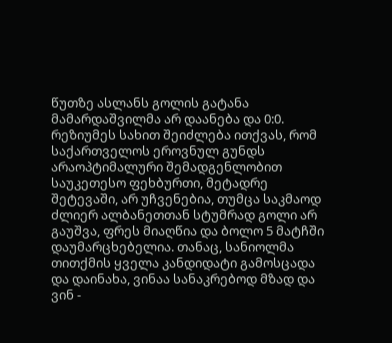წუთზე ასლანს გოლის გატანა მამარდაშვილმა არ დაანება და 0:0.
რეზიუმეს სახით შეიძლება ითქვას, რომ საქართველოს ეროვნულ გუნდს არაოპტიმალური შემადგენლობით საუკეთესო ფეხბურთი, მეტადრე შეტევაში, არ უჩვენებია, თუმცა საკმაოდ ძლიერ ალბანეთთან სტუმრად გოლი არ გაუშვა, ფრეს მიაღწია და ბოლო 5 მატჩში დაუმარცხებელია. თანაც, სანიოლმა თითქმის ყველა კანდიდატი გამოსცადა და დაინახა, ვინაა სანაკრებოდ მზად და ვინ -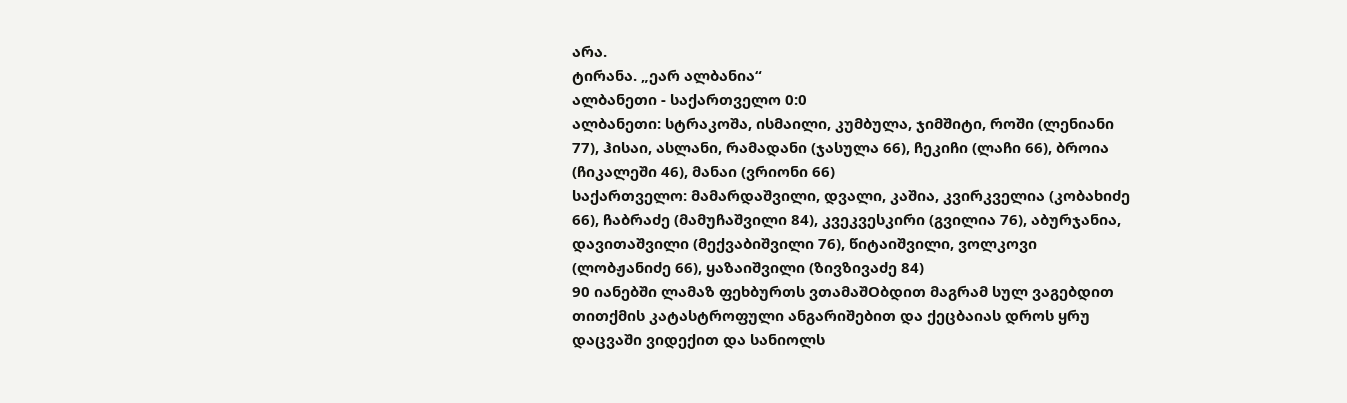არა.
ტირანა. „ეარ ალბანია“
ალბანეთი - საქართველო 0:0
ალბანეთი: სტრაკოშა, ისმაილი, კუმბულა, ჯიმშიტი, როში (ლენიანი 77), ჰისაი, ასლანი, რამადანი (ჯასულა 66), ჩეკიჩი (ლაჩი 66), ბროია (ჩიკალეში 46), მანაი (ვრიონი 66)
საქართველო: მამარდაშვილი, დვალი, კაშია, კვირკველია (კობახიძე 66), ჩაბრაძე (მამუჩაშვილი 84), კვეკვესკირი (გვილია 76), აბურჯანია, დავითაშვილი (მექვაბიშვილი 76), წიტაიშვილი, ვოლკოვი (ლობჟანიძე 66), ყაზაიშვილი (ზივზივაძე 84)
90 იანებში ლამაზ ფეხბურთს ვთამაშOბდით მაგრამ სულ ვაგებდით თითქმის კატასტროფული ანგარიშებით და ქეცბაიას დროს ყრუ დაცვაში ვიდექით და სანიოლს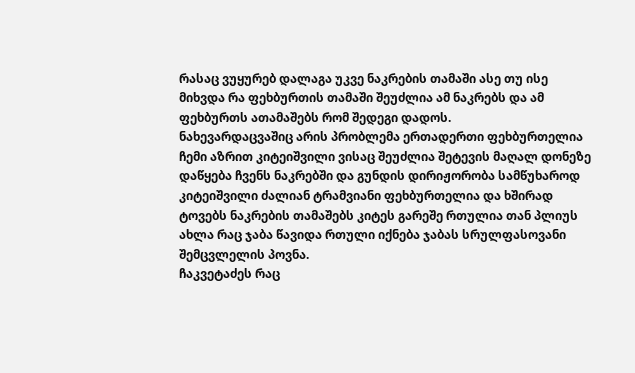რასაც ვუყურებ დალაგა უკვე ნაკრების თამაში ასე თუ ისე მიხვდა რა ფეხბურთის თამაში შეუძლია ამ ნაკრებს და ამ ფეხბურთს ათამაშებს რომ შედეგი დადოს.
ნახევარდაცვაშიც არის პრობლემა ერთადერთი ფეხბურთელია ჩემი აზრით კიტეიშვილი ვისაც შეუძლია შეტევის მაღალ დონეზე დაწყება ჩვენს ნაკრებში და გუნდის დირიჟორობა სამწუხაროდ კიტეიშვილი ძალიან ტრამვიანი ფეხბურთელია და ხშირად ტოვებს ნაკრების თამაშებს კიტეს გარეშე რთულია თან პლიუს ახლა რაც ჯაბა წავიდა რთული იქნება ჯაბას სრულფასოვანი შემცვლელის პოვნა.
ჩაკვეტაძეს რაც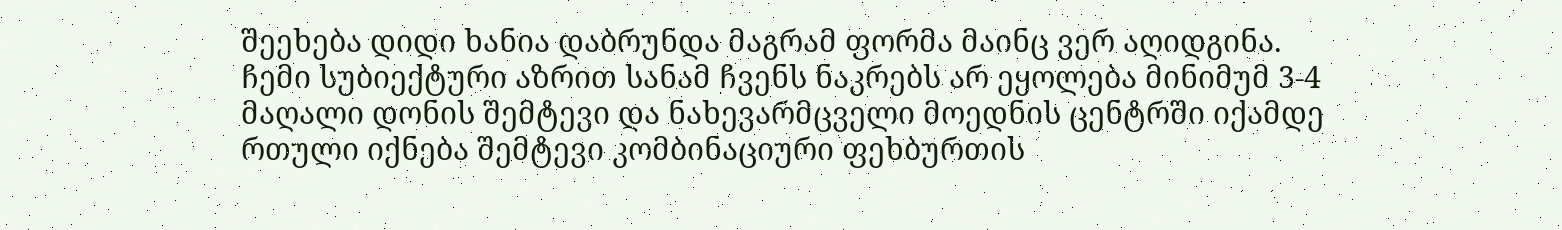შეეხება დიდი ხანია დაბრუნდა მაგრამ ფორმა მაინც ვერ აღიდგინა.
ჩემი სუბიექტური აზრით სანამ ჩვენს ნაკრებს არ ეყოლება მინიმუმ 3-4 მაღალი დონის შემტევი და ნახევარმცველი მოედნის ცენტრში იქამდე რთული იქნება შემტევი კომბინაციური ფეხბურთის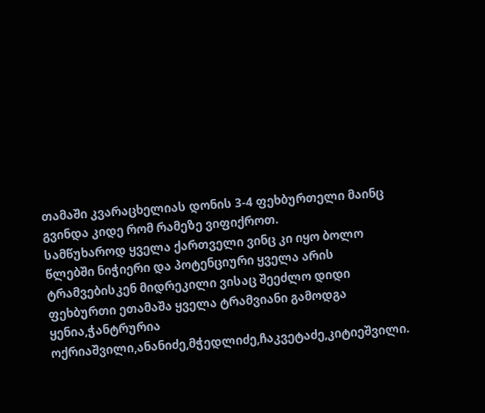თამაში კვარაცხელიას დონის 3-4 ფეხბურთელი მაინც გვინდა კიდე რომ რამეზე ვიფიქროთ.
სამწუხაროდ ყველა ქართველი ვინც კი იყო ბოლო წლებში ნიჭიერი და პოტენციური ყველა არის ტრამვებისკენ მიდრეკილი ვისაც შეეძლო დიდი ფეხბურთი ეთამაშა ყველა ტრამვიანი გამოდგა ყენია,ჭანტრურია ოქრიაშვილი,ანანიძე,მჭედლიძე,ჩაკვეტაძე,კიტიეშვილი.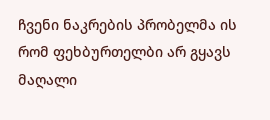ჩვენი ნაკრების პრობელმა ის რომ ფეხბურთელბი არ გყავს მაღალი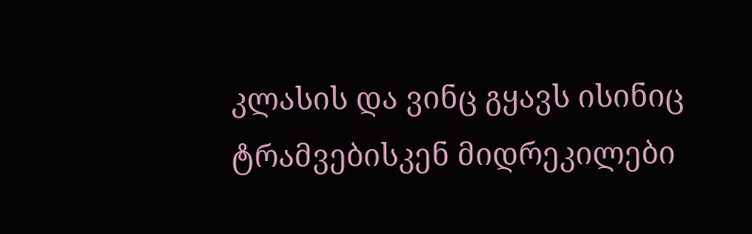კლასის და ვინც გყავს ისინიც ტრამვებისკენ მიდრეკილები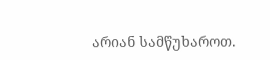არიან სამწუხაროთ.